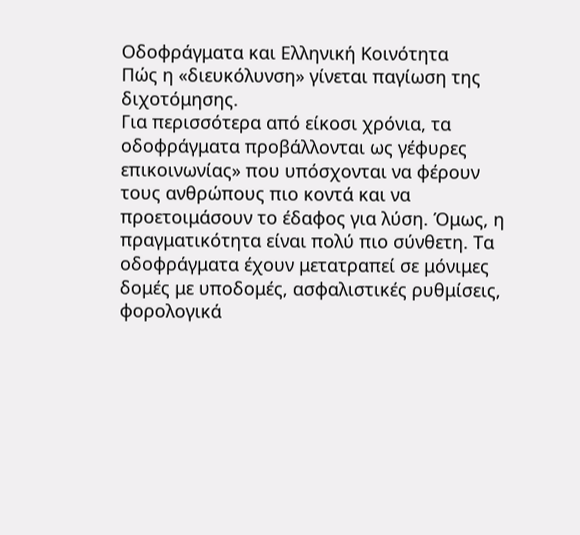Οδοφράγματα και Ελληνική Κοινότητα
Πώς η «διευκόλυνση» γίνεται παγίωση της διχοτόμησης.
Για περισσότερα από είκοσι χρόνια, τα οδοφράγματα προβάλλονται ως γέφυρες επικοινωνίας» που υπόσχονται να φέρουν τους ανθρώπους πιο κοντά και να προετοιμάσουν το έδαφος για λύση. Όμως, η πραγματικότητα είναι πολύ πιο σύνθετη. Τα οδοφράγματα έχουν μετατραπεί σε μόνιμες δομές με υποδομές, ασφαλιστικές ρυθμίσεις, φορολογικά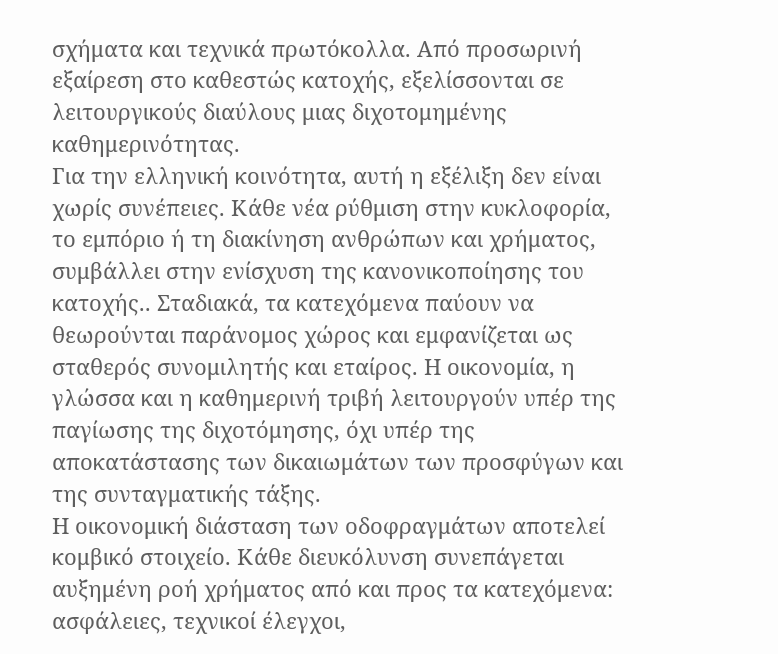σχήματα και τεχνικά πρωτόκολλα. Από προσωρινή εξαίρεση στο καθεστώς κατοχής, εξελίσσονται σε λειτουργικούς διαύλους μιας διχοτομημένης καθημερινότητας.
Για την ελληνική κοινότητα, αυτή η εξέλιξη δεν είναι χωρίς συνέπειες. Κάθε νέα ρύθμιση στην κυκλοφορία, το εμπόριο ή τη διακίνηση ανθρώπων και χρήματος, συμβάλλει στην ενίσχυση της κανονικοποίησης του κατοχής.. Σταδιακά, τα κατεχόμενα παύουν να θεωρούνται παράνομος χώρος και εμφανίζεται ως σταθερός συνομιλητής και εταίρος. Η οικονομία, η γλώσσα και η καθημερινή τριβή λειτουργούν υπέρ της παγίωσης της διχοτόμησης, όχι υπέρ της αποκατάστασης των δικαιωμάτων των προσφύγων και της συνταγματικής τάξης.
Η οικονομική διάσταση των οδοφραγμάτων αποτελεί κομβικό στοιχείο. Κάθε διευκόλυνση συνεπάγεται αυξημένη ροή χρήματος από και προς τα κατεχόμενα: ασφάλειες, τεχνικοί έλεγχοι,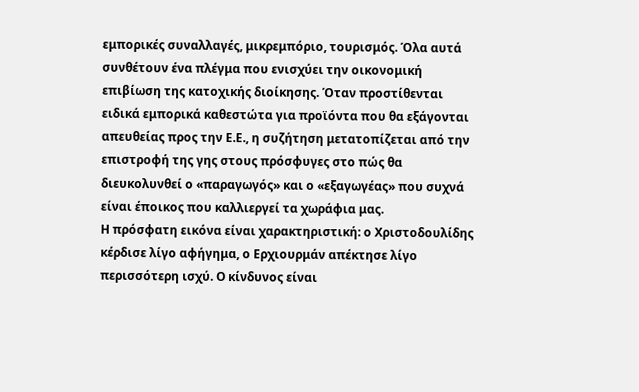εμπορικές συναλλαγές, μικρεμπόριο, τουρισμός. Όλα αυτά συνθέτουν ένα πλέγμα που ενισχύει την οικονομική επιβίωση της κατοχικής διοίκησης. Όταν προστίθενται ειδικά εμπορικά καθεστώτα για προϊόντα που θα εξάγονται απευθείας προς την Ε.Ε., η συζήτηση μετατοπίζεται από την επιστροφή της γης στους πρόσφυγες στο πώς θα διευκολυνθεί ο «παραγωγός» και ο «εξαγωγέας» που συχνά είναι έποικος που καλλιεργεί τα χωράφια μας.
Η πρόσφατη εικόνα είναι χαρακτηριστική: ο Χριστοδουλίδης κέρδισε λίγο αφήγημα, ο Ερχιουρμάν απέκτησε λίγο περισσότερη ισχύ. Ο κίνδυνος είναι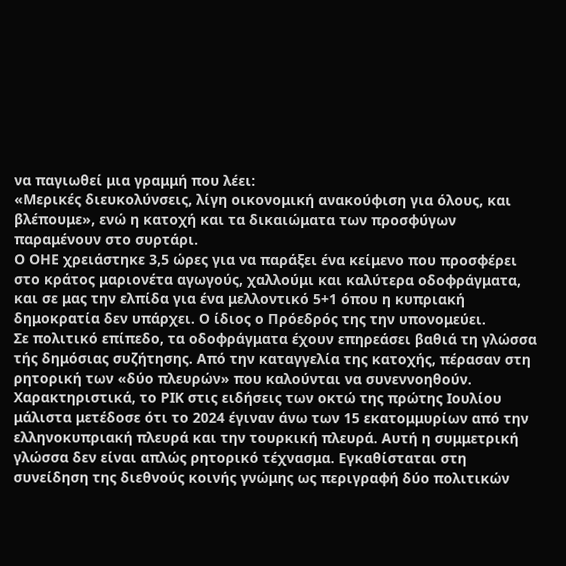να παγιωθεί μια γραμμή που λέει:
«Μερικές διευκολύνσεις, λίγη οικονομική ανακούφιση για όλους, και βλέπουμε», ενώ η κατοχή και τα δικαιώματα των προσφύγων παραμένουν στο συρτάρι.
Ο ΟΗΕ χρειάστηκε 3,5 ώρες για να παράξει ένα κείμενο που προσφέρει στο κράτος μαριονέτα αγωγούς, χαλλούμι και καλύτερα οδοφράγματα, και σε μας την ελπίδα για ένα μελλοντικό 5+1 όπου η κυπριακή δημοκρατία δεν υπάρχει. Ο ίδιος ο Πρόεδρός της την υπονομεύει.
Σε πολιτικό επίπεδο, τα οδοφράγματα έχουν επηρεάσει βαθιά τη γλώσσα τής δημόσιας συζήτησης. Από την καταγγελία της κατοχής, πέρασαν στη ρητορική των «δύο πλευρών» που καλούνται να συνεννοηθούν. Χαρακτηριστικά, το ΡΙΚ στις ειδήσεις των οκτώ της πρώτης Ιουλίου μάλιστα μετέδοσε ότι το 2024 έγιναν άνω των 15 εκατομμυρίων από την ελληνοκυπριακή πλευρά και την τουρκική πλευρά. Αυτή η συμμετρική γλώσσα δεν είναι απλώς ρητορικό τέχνασμα. Εγκαθίσταται στη συνείδηση της διεθνούς κοινής γνώμης ως περιγραφή δύο πολιτικών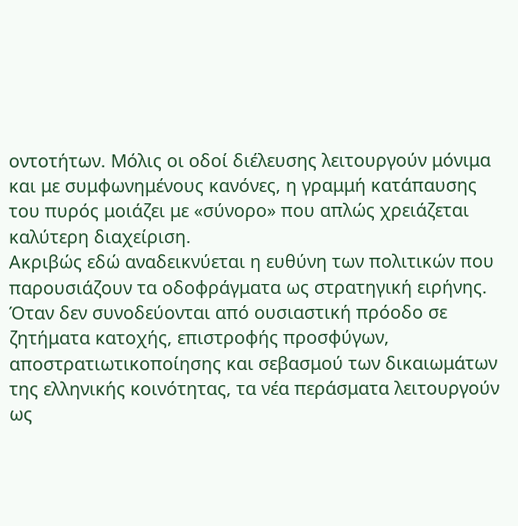οντοτήτων. Μόλις οι οδοί διέλευσης λειτουργούν μόνιμα και με συμφωνημένους κανόνες, η γραμμή κατάπαυσης του πυρός μοιάζει με «σύνορο» που απλώς χρειάζεται καλύτερη διαχείριση.
Ακριβώς εδώ αναδεικνύεται η ευθύνη των πολιτικών που παρουσιάζουν τα οδοφράγματα ως στρατηγική ειρήνης. Όταν δεν συνοδεύονται από ουσιαστική πρόοδο σε ζητήματα κατοχής, επιστροφής προσφύγων, αποστρατιωτικοποίησης και σεβασμού των δικαιωμάτων της ελληνικής κοινότητας, τα νέα περάσματα λειτουργούν ως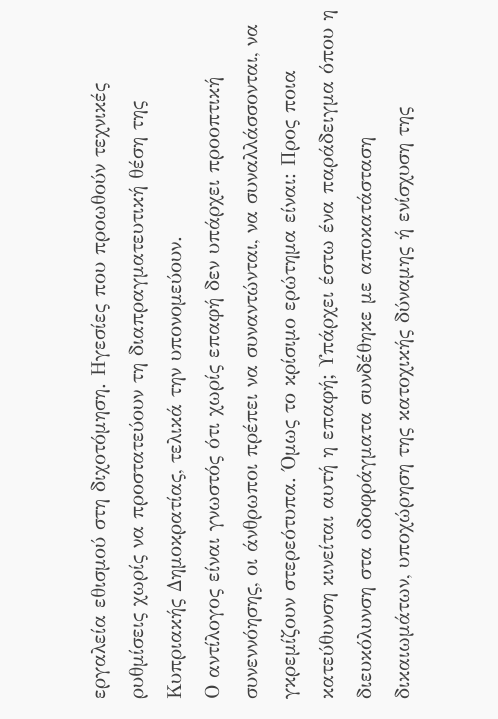εργαλεία εθισμού στη διχοτόμηση. Ηγεσίες που προωθούν τεχνικές ρυθμίσεις χωρίς να προστατεύουν τη διαπραγματευτική θέση της Κυπριακής Δημοκρατίας, τελικά την υπονομεύουν.
Ο αντίλογος είναι γνωστός ότι χωρίς επαφή δεν υπάρχει προοπτική συνεννόησης, οι άνθρωποι πρέπει να συναντώνται, να συναλλάσσονται, να γκρεμίζουν στερεότυπα. Όμως το κρίσιμο ερώτημα είναι: Προς ποια κατεύθυνση κινείται αυτή η επαφή; Υπάρχει έστω ένα παράδειγμα όπου η διευκόλυνση στα οδοφράγματα συνδέθηκε με αποκατάσταση δικαιωμάτων, υποχώρηση της κατοχικής δύναμης ή ενίσχυση της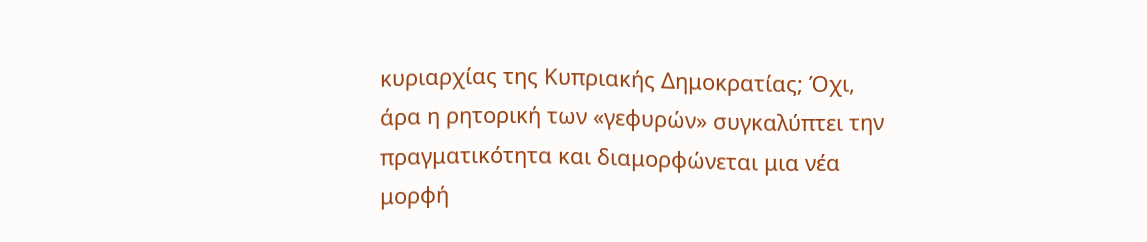κυριαρχίας της Κυπριακής Δημοκρατίας; Όχι, άρα η ρητορική των «γεφυρών» συγκαλύπτει την πραγματικότητα και διαμορφώνεται μια νέα μορφή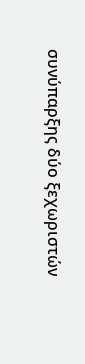συνύπαρξης δύο ξεχωριστών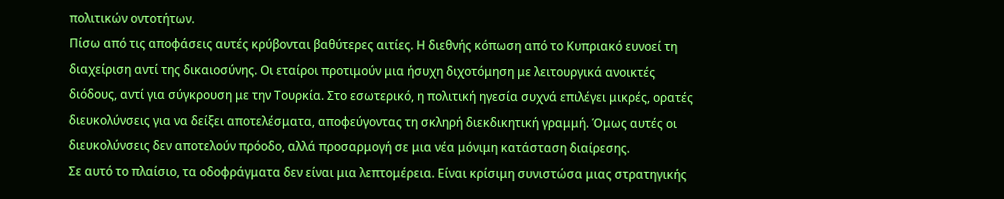πολιτικών οντοτήτων.
Πίσω από τις αποφάσεις αυτές κρύβονται βαθύτερες αιτίες. Η διεθνής κόπωση από το Κυπριακό ευνοεί τη διαχείριση αντί της δικαιοσύνης. Οι εταίροι προτιμούν μια ήσυχη διχοτόμηση με λειτουργικά ανοικτές διόδους, αντί για σύγκρουση με την Τουρκία. Στο εσωτερικό, η πολιτική ηγεσία συχνά επιλέγει μικρές, ορατές διευκολύνσεις για να δείξει αποτελέσματα, αποφεύγοντας τη σκληρή διεκδικητική γραμμή. Όμως αυτές οι διευκολύνσεις δεν αποτελούν πρόοδο, αλλά προσαρμογή σε μια νέα μόνιμη κατάσταση διαίρεσης.
Σε αυτό το πλαίσιο, τα οδοφράγματα δεν είναι μια λεπτομέρεια. Είναι κρίσιμη συνιστώσα μιας στρατηγικής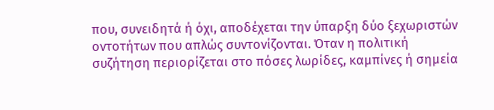που, συνειδητά ή όχι, αποδέχεται την ύπαρξη δύο ξεχωριστών οντοτήτων που απλώς συντονίζονται. Όταν η πολιτική συζήτηση περιορίζεται στο πόσες λωρίδες, καμπίνες ή σημεία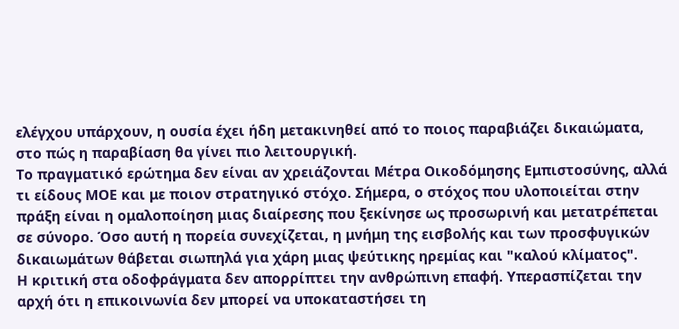ελέγχου υπάρχουν, η ουσία έχει ήδη μετακινηθεί από το ποιος παραβιάζει δικαιώματα, στο πώς η παραβίαση θα γίνει πιο λειτουργική.
Το πραγματικό ερώτημα δεν είναι αν χρειάζονται Μέτρα Οικοδόμησης Εμπιστοσύνης, αλλά τι είδους ΜΟΕ και με ποιον στρατηγικό στόχο. Σήμερα, ο στόχος που υλοποιείται στην πράξη είναι η ομαλοποίηση μιας διαίρεσης που ξεκίνησε ως προσωρινή και μετατρέπεται σε σύνορο. Όσο αυτή η πορεία συνεχίζεται, η μνήμη της εισβολής και των προσφυγικών δικαιωμάτων θάβεται σιωπηλά για χάρη μιας ψεύτικης ηρεμίας και "καλού κλίματος".
Η κριτική στα οδοφράγματα δεν απορρίπτει την ανθρώπινη επαφή. Υπερασπίζεται την αρχή ότι η επικοινωνία δεν μπορεί να υποκαταστήσει τη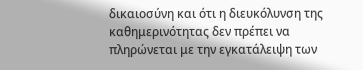δικαιοσύνη και ότι η διευκόλυνση της καθημερινότητας δεν πρέπει να πληρώνεται με την εγκατάλειψη των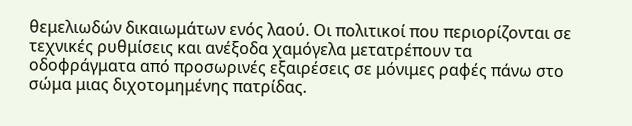θεμελιωδών δικαιωμάτων ενός λαού. Οι πολιτικοί που περιορίζονται σε τεχνικές ρυθμίσεις και ανέξοδα χαμόγελα μετατρέπουν τα οδοφράγματα από προσωρινές εξαιρέσεις σε μόνιμες ραφές πάνω στο σώμα μιας διχοτομημένης πατρίδας.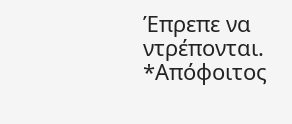Έπρεπε να ντρέπονται.
*Απόφοιτος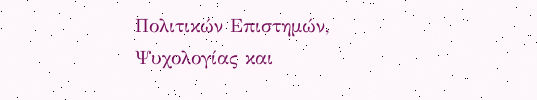Πολιτικών Επιστημών, Ψυχολογίας και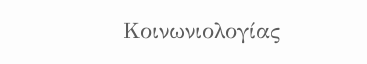Κοινωνιολογίας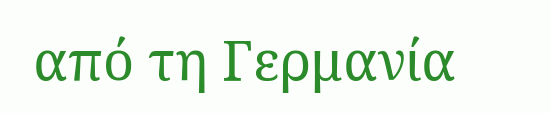από τη Γερμανία